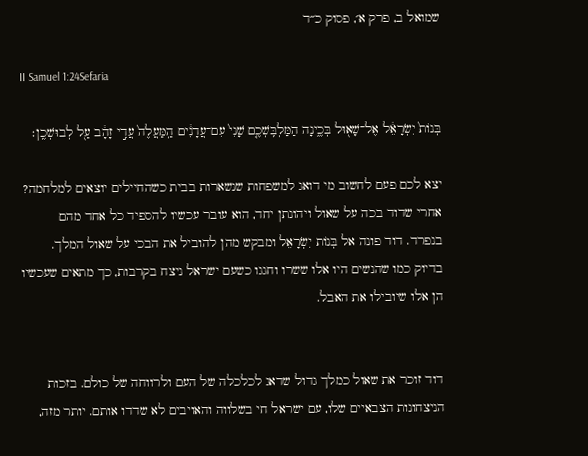שמואל ב, פרק א׳, פסוק כ״ד

II Samuel 1:24Sefaria

בְּנוֹת֙ יִשְׂרָאֵ֔ל אֶל־שָׁא֖וּל בְּכֶ֑ינָה הַמַּלְבִּֽשְׁכֶ֤ם שָׁנִי֙ עִם־עֲדָנִ֔ים הַֽמַּעֲלֶה֙ עֲדִ֣י זָהָ֔ב עַ֖ל לְבוּשְׁכֶֽן׃

יצא לכם פעם לחשוב מי דואג למשפחות שנשארות בבית כשהחיילים יוצאים למלחמה? אחרי שדוד בכה על שאול ויהונתן יחד, הוא עובר עכשיו להספיד כל אחד מהם בנפרד. דוד פונה אל בְּנוֹת יִשְׂרָאֵל ומבקש מהן להוביל את הבכי על שאול המלך. בדיוק כמו שהנשים היו אלו ששרו וחגגו כשעם ישראל ניצח בקרבות, כך מתאים שעכשיו הן אלו שיובילו את האבל.


דוד זוכר את שאול כמלך גדול שדאג לכלכלה של העם ולרווחה של כולם. בזכות הניצחונות הצבאיים שלו, עם ישראל חי בשלווה והאויבים לא שדדו אותם. יותר מזה,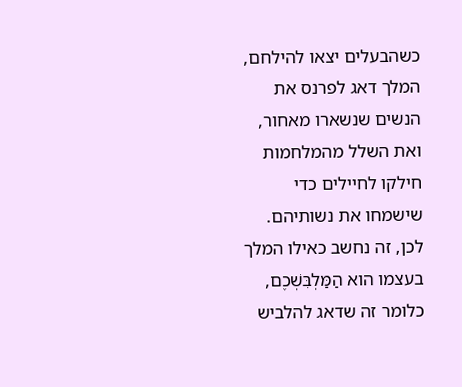כשהבעלים יצאו להילחם, המלך דאג לפרנס את הנשים שנשארו מאחור, ואת השלל מהמלחמות חילקו לחיילים כדי שישמחו את נשותיהם. לכן, זה נחשב כאילו המלך בעצמו הוא הַמַּלְבִּשְׁכֶם, כלומר זה שדאג להלביש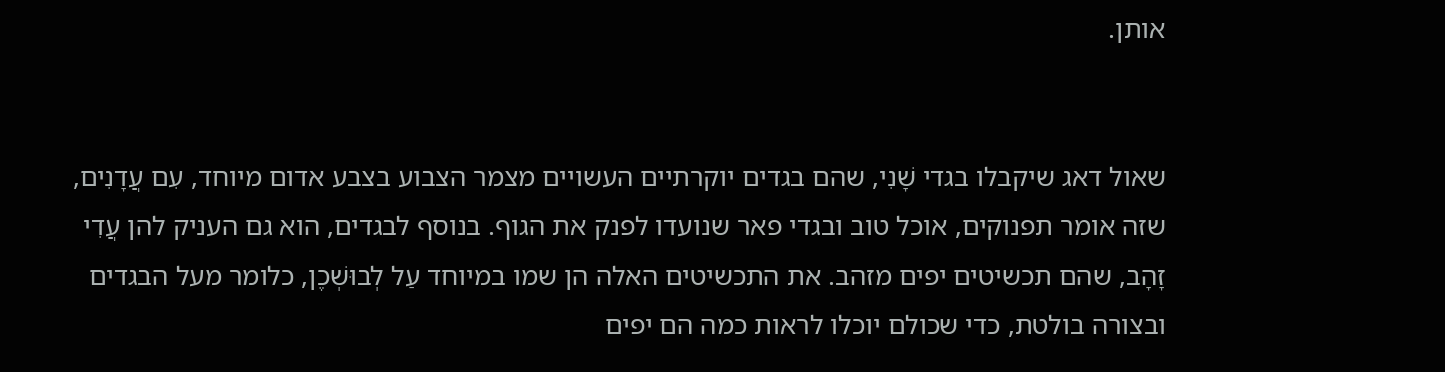אותן.


שאול דאג שיקבלו בגדי שָׁנִי, שהם בגדים יוקרתיים העשויים מצמר הצבוע בצבע אדום מיוחד, עִם עֲדָנִים, שזה אומר תפנוקים, אוכל טוב ובגדי פאר שנועדו לפנק את הגוף. בנוסף לבגדים, הוא גם העניק להן עֲדִי זָהָב, שהם תכשיטים יפים מזהב. את התכשיטים האלה הן שמו במיוחד עַל לְבוּשְׁכֶן, כלומר מעל הבגדים ובצורה בולטת, כדי שכולם יוכלו לראות כמה הם יפים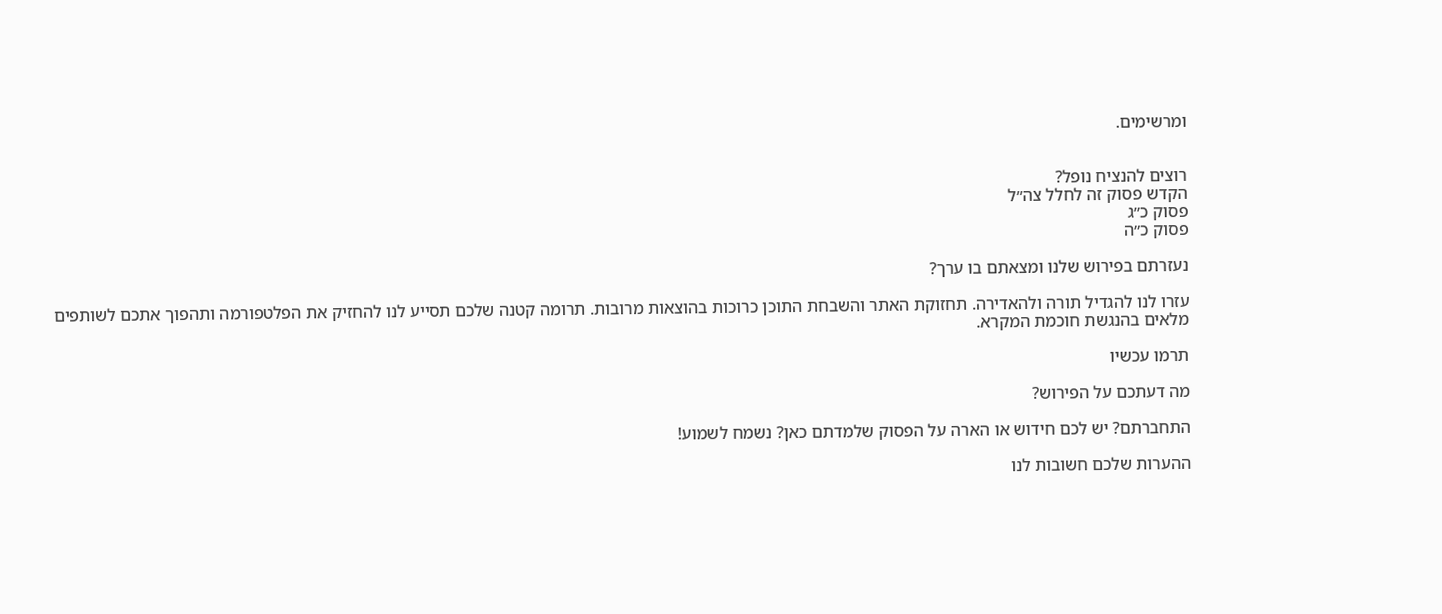ומרשימים.


רוצים להנציח נופל?
הקדש פסוק זה לחלל צה״ל
פסוק כ״ג
פסוק כ״ה

נעזרתם בפירוש שלנו ומצאתם בו ערך?

עזרו לנו להגדיל תורה ולהאדירה. תחזוקת האתר והשבחת התוכן כרוכות בהוצאות מרובות. תרומה קטנה שלכם תסייע לנו להחזיק את הפלטפורמה ותהפוך אתכם לשותפים מלאים בהנגשת חוכמת המקרא.

תרמו עכשיו

מה דעתכם על הפירוש?

התחברתם? יש לכם חידוש או הארה על הפסוק שלמדתם כאן? נשמח לשמוע!

ההערות שלכם חשובות לנו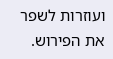ועוזרות לשפר את הפירוש.